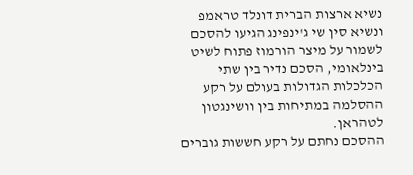נשיא ארצות הברית דונלד טראמפ ונשיא סין שי ג'ינפינג הגיעו להסכם לשמור על מיצר הורמוז פתוח לשיט בינלאומי, הסכם נדיר בין שתי הכלכלות הגדולות בעולם על רקע ההסלמה במתיחות בין וושינגטון לטהראן.
ההסכם נחתם על רקע חששות גוברים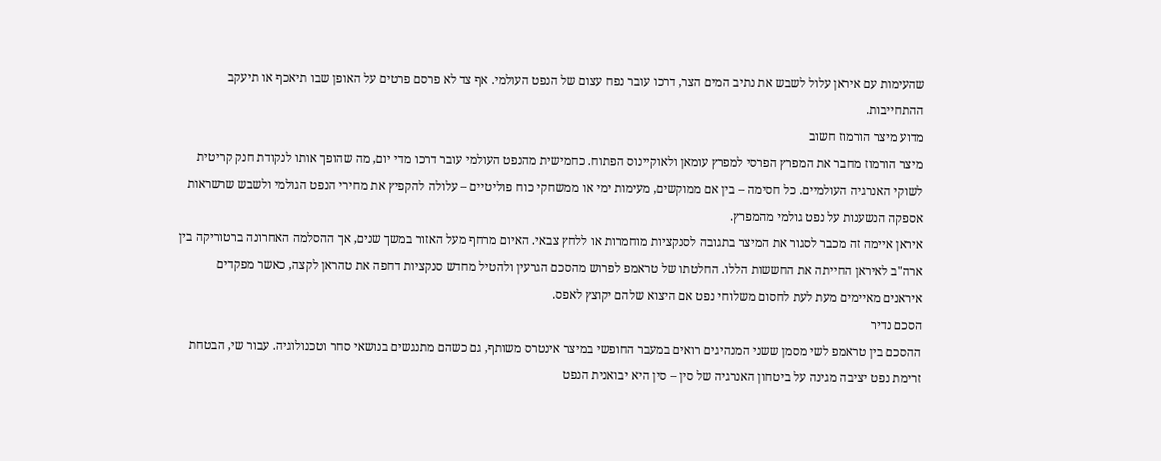שהעימות עם איראן עלול לשבש את נתיב המים הצר, דרכו עובר נפח עצום של הנפט העולמי. אף צד לא פרסם פרטים על האופן שבו תיאכף או תיעקב ההתחייבות.
מדוע מיצר הורמוז חשוב
מיצר הורמוז מחבר את המפרץ הפרסי למפרץ עומאן ולאוקיינוס הפתוח. כחמישית מהנפט העולמי עובר דרכו מדי יום, מה שהופך אותו לנקודת חנק קריטית לשוקי האנרגיה העולמיים. כל חסימה – בין אם ממוקשים, מעימות ימי או ממשחקי כוח פוליטיים – עלולה להקפיץ את מחירי הנפט הגולמי ולשבש שרשראות אספקה הנשענות על נפט גולמי מהמפרץ.
איראן איימה זה מכבר לסגור את המיצר בתגובה לסנקציות מוחמרות או ללחץ צבאי. האיום מרחף מעל האזור במשך שנים, אך ההסלמה האחרונה ברטוריקה בין ארה"ב לאיראן החייתה את החששות הללו. החלטתו של טראמפ לפרוש מהסכם הגרעין ולהטיל מחדש סנקציות דחפה את טהראן לקצה, כאשר מפקדים איראנים מאיימים מעת לעת לחסום משלוחי נפט אם היצוא שלהם יקוצץ לאפס.
הסכם נדיר
ההסכם בין טראמפ לשי מסמן ששני המנהיגים רואים במעבר החופשי במיצר אינטרס משותף, גם כשהם מתנגשים בנושאי סחר וטכנולוגיה. עבור שי, הבטחת זרימת נפט יציבה מגינה על ביטחון האנרגיה של סין – סין היא יבואנית הנפט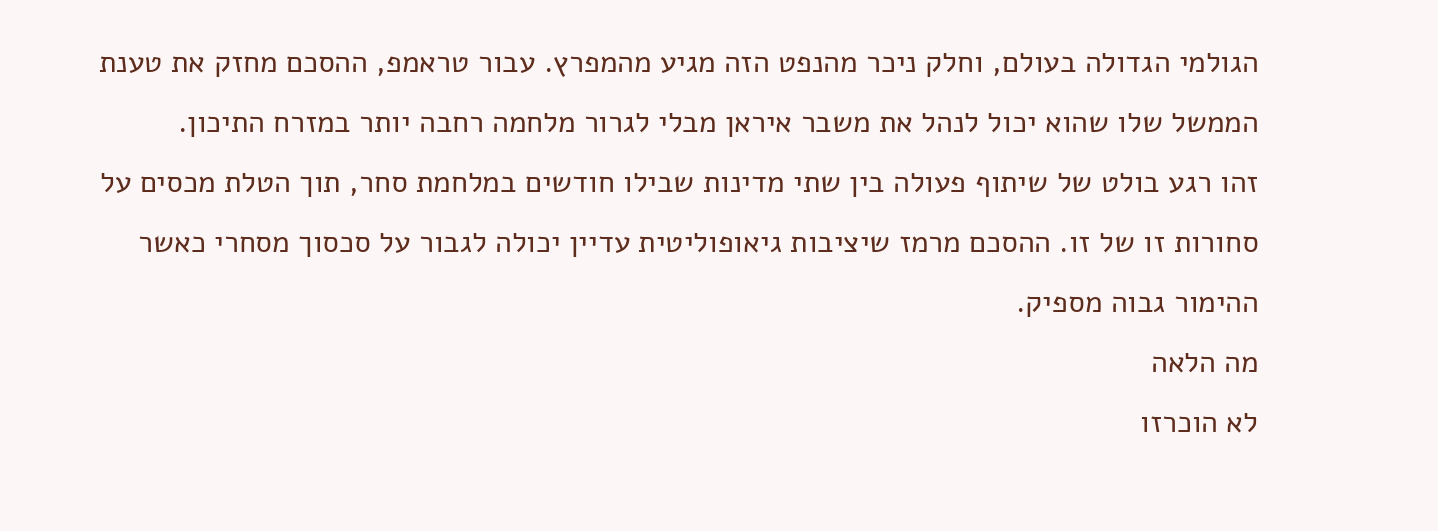הגולמי הגדולה בעולם, וחלק ניכר מהנפט הזה מגיע מהמפרץ. עבור טראמפ, ההסכם מחזק את טענת הממשל שלו שהוא יכול לנהל את משבר איראן מבלי לגרור מלחמה רחבה יותר במזרח התיכון.
זהו רגע בולט של שיתוף פעולה בין שתי מדינות שבילו חודשים במלחמת סחר, תוך הטלת מכסים על סחורות זו של זו. ההסכם מרמז שיציבות גיאופוליטית עדיין יכולה לגבור על סכסוך מסחרי כאשר ההימור גבוה מספיק.
מה הלאה
לא הוכרזו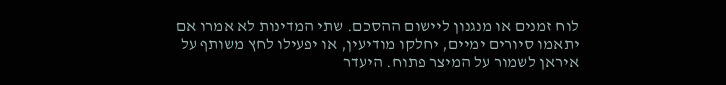לוח זמנים או מנגנון ליישום ההסכם. שתי המדינות לא אמרו אם יתאמו סיורים ימיים, יחלקו מודיעין, או יפעילו לחץ משותף על איראן לשמור על המיצר פתוח. היעדר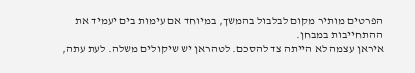הפרטים מותיר מקום לבלבול בהמשך, במיוחד אם עימות בים יעמיד את ההתחייבות במבחן.
איראן עצמה לא הייתה צד להסכם. לטהראן יש שיקולים משלה. לעת עתה,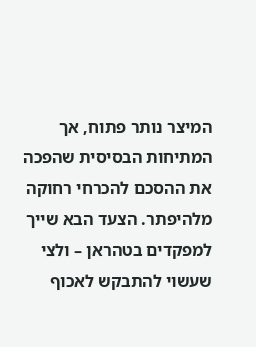המיצר נותר פתוח, אך המתיחות הבסיסית שהפכה את ההסכם להכרחי רחוקה מלהיפתר. הצעד הבא שייך למפקדים בטהראן – ולצי שעשוי להתבקש לאכוף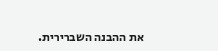את ההבנה השברירית.